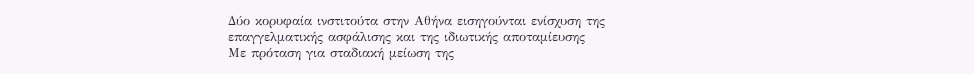Δύο κορυφαία ινστιτούτα στην Αθήνα εισηγούνται ενίσχυση της επαγγελματικής ασφάλισης και της ιδιωτικής αποταμίευσης
Με πρόταση για σταδιακή μείωση της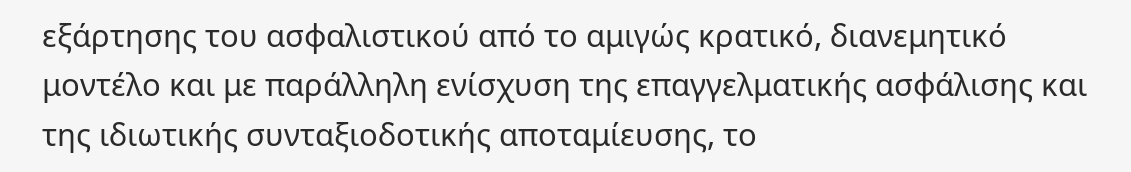εξάρτησης του ασφαλιστικού από το αμιγώς κρατικό, διανεμητικό μοντέλο και με παράλληλη ενίσχυση της επαγγελματικής ασφάλισης και της ιδιωτικής συνταξιοδοτικής αποταμίευσης, το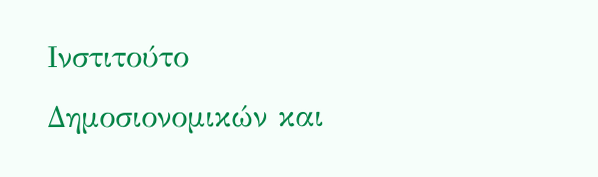Ινστιτούτο Δημοσιονομικών και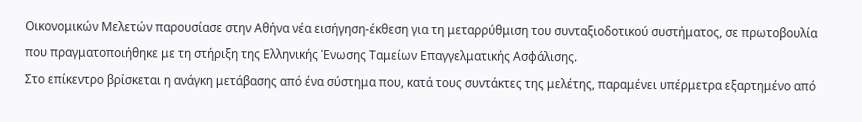Οικονομικών Μελετών παρουσίασε στην Αθήνα νέα εισήγηση-έκθεση για τη μεταρρύθμιση του συνταξιοδοτικού συστήματος, σε πρωτοβουλία που πραγματοποιήθηκε με τη στήριξη της Ελληνικής Ένωσης Ταμείων Επαγγελματικής Ασφάλισης.
Στο επίκεντρο βρίσκεται η ανάγκη μετάβασης από ένα σύστημα που, κατά τους συντάκτες της μελέτης, παραμένει υπέρμετρα εξαρτημένο από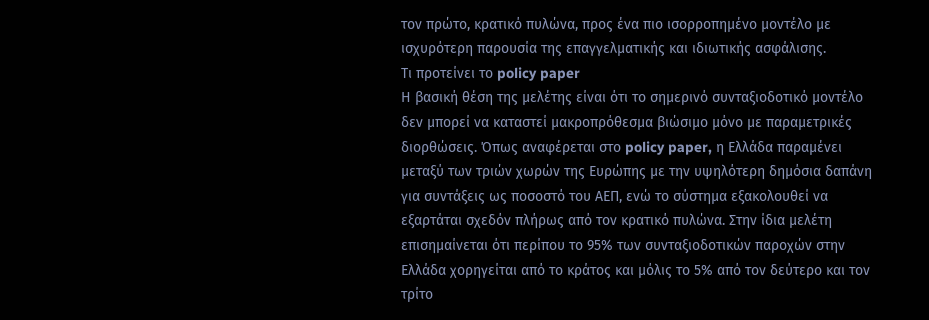τον πρώτο, κρατικό πυλώνα, προς ένα πιο ισορροπημένο μοντέλο με ισχυρότερη παρουσία της επαγγελματικής και ιδιωτικής ασφάλισης.
Τι προτείνει το policy paper
Η βασική θέση της μελέτης είναι ότι το σημερινό συνταξιοδοτικό μοντέλο δεν μπορεί να καταστεί μακροπρόθεσμα βιώσιμο μόνο με παραμετρικές διορθώσεις. Όπως αναφέρεται στο policy paper, η Ελλάδα παραμένει μεταξύ των τριών χωρών της Ευρώπης με την υψηλότερη δημόσια δαπάνη για συντάξεις ως ποσοστό του ΑΕΠ, ενώ το σύστημα εξακολουθεί να εξαρτάται σχεδόν πλήρως από τον κρατικό πυλώνα. Στην ίδια μελέτη επισημαίνεται ότι περίπου το 95% των συνταξιοδοτικών παροχών στην Ελλάδα χορηγείται από το κράτος και μόλις το 5% από τον δεύτερο και τον τρίτο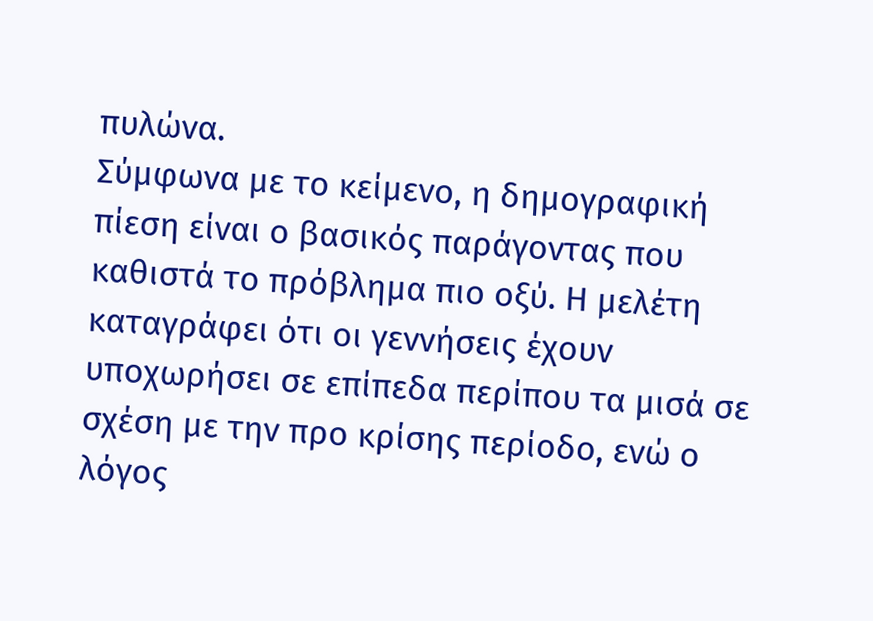πυλώνα.
Σύμφωνα με το κείμενο, η δημογραφική πίεση είναι ο βασικός παράγοντας που καθιστά το πρόβλημα πιο οξύ. Η μελέτη καταγράφει ότι οι γεννήσεις έχουν υποχωρήσει σε επίπεδα περίπου τα μισά σε σχέση με την προ κρίσης περίοδο, ενώ ο λόγος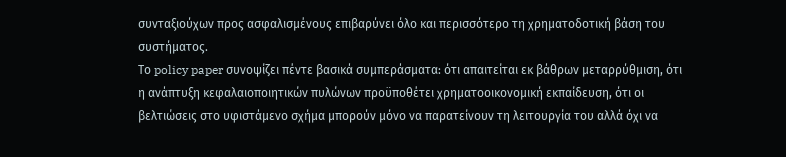συνταξιούχων προς ασφαλισμένους επιβαρύνει όλο και περισσότερο τη χρηματοδοτική βάση του συστήματος.
Το policy paper συνοψίζει πέντε βασικά συμπεράσματα: ότι απαιτείται εκ βάθρων μεταρρύθμιση, ότι η ανάπτυξη κεφαλαιοποιητικών πυλώνων προϋποθέτει χρηματοοικονομική εκπαίδευση, ότι οι βελτιώσεις στο υφιστάμενο σχήμα μπορούν μόνο να παρατείνουν τη λειτουργία του αλλά όχι να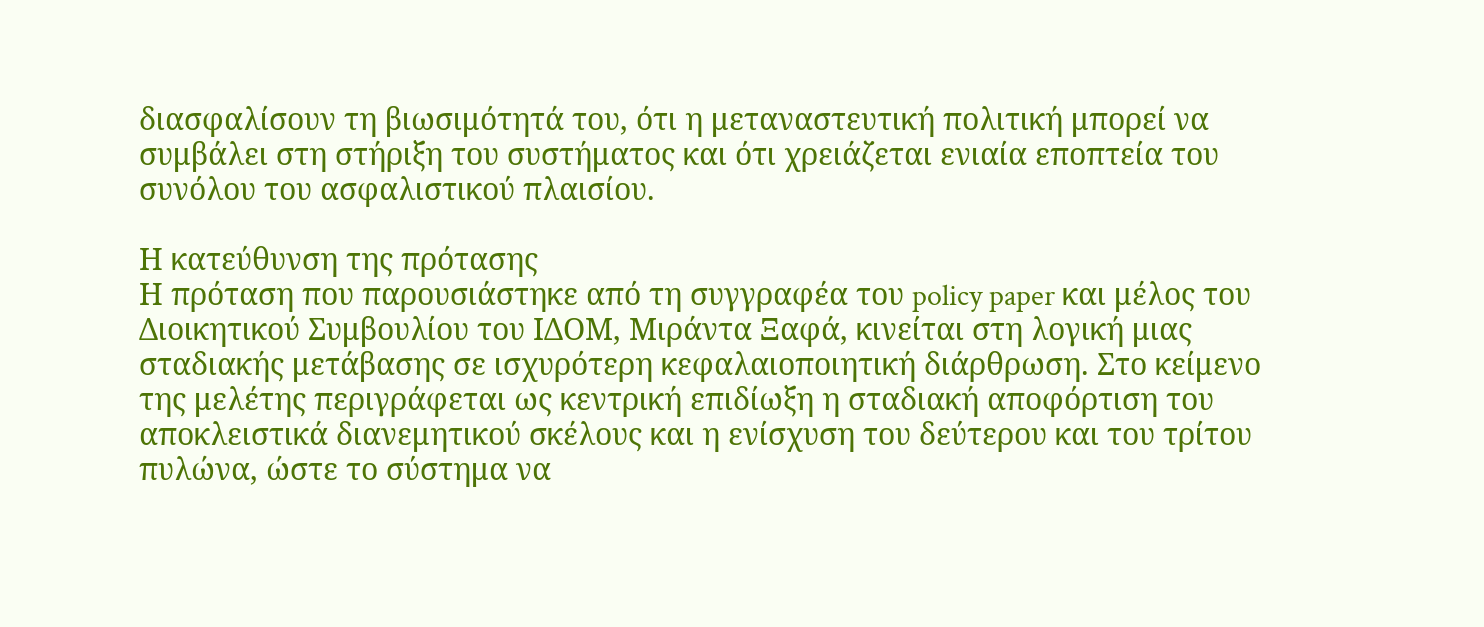διασφαλίσουν τη βιωσιμότητά του, ότι η μεταναστευτική πολιτική μπορεί να συμβάλει στη στήριξη του συστήματος και ότι χρειάζεται ενιαία εποπτεία του συνόλου του ασφαλιστικού πλαισίου.

Η κατεύθυνση της πρότασης
Η πρόταση που παρουσιάστηκε από τη συγγραφέα του policy paper και μέλος του Διοικητικού Συμβουλίου του ΙΔΟΜ, Μιράντα Ξαφά, κινείται στη λογική μιας σταδιακής μετάβασης σε ισχυρότερη κεφαλαιοποιητική διάρθρωση. Στο κείμενο της μελέτης περιγράφεται ως κεντρική επιδίωξη η σταδιακή αποφόρτιση του αποκλειστικά διανεμητικού σκέλους και η ενίσχυση του δεύτερου και του τρίτου πυλώνα, ώστε το σύστημα να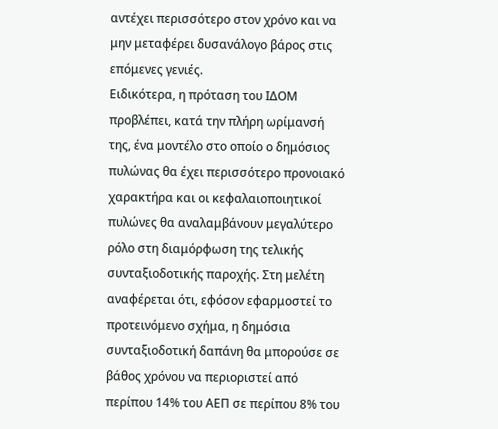αντέχει περισσότερο στον χρόνο και να μην μεταφέρει δυσανάλογο βάρος στις επόμενες γενιές.
Ειδικότερα, η πρόταση του ΙΔΟΜ προβλέπει, κατά την πλήρη ωρίμανσή της, ένα μοντέλο στο οποίο ο δημόσιος πυλώνας θα έχει περισσότερο προνοιακό χαρακτήρα και οι κεφαλαιοποιητικοί πυλώνες θα αναλαμβάνουν μεγαλύτερο ρόλο στη διαμόρφωση της τελικής συνταξιοδοτικής παροχής. Στη μελέτη αναφέρεται ότι, εφόσον εφαρμοστεί το προτεινόμενο σχήμα, η δημόσια συνταξιοδοτική δαπάνη θα μπορούσε σε βάθος χρόνου να περιοριστεί από περίπου 14% του ΑΕΠ σε περίπου 8% του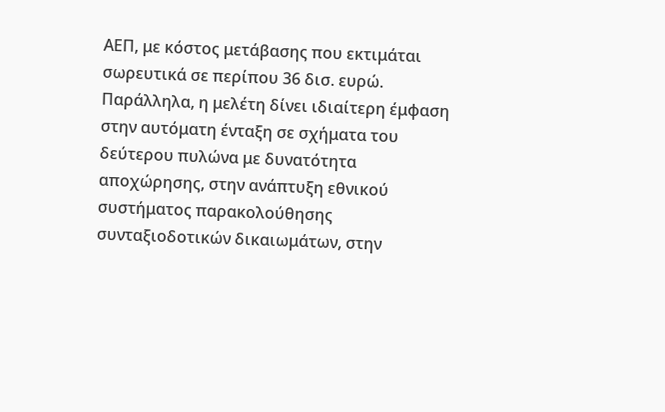ΑΕΠ, με κόστος μετάβασης που εκτιμάται σωρευτικά σε περίπου 36 δισ. ευρώ.
Παράλληλα, η μελέτη δίνει ιδιαίτερη έμφαση στην αυτόματη ένταξη σε σχήματα του δεύτερου πυλώνα με δυνατότητα αποχώρησης, στην ανάπτυξη εθνικού συστήματος παρακολούθησης συνταξιοδοτικών δικαιωμάτων, στην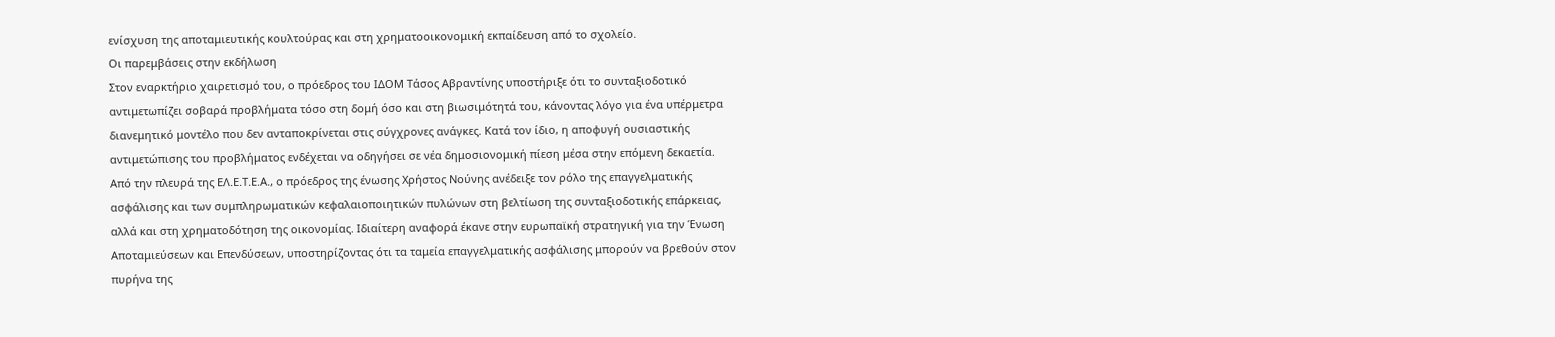ενίσχυση της αποταμιευτικής κουλτούρας και στη χρηματοοικονομική εκπαίδευση από το σχολείο.
Οι παρεμβάσεις στην εκδήλωση
Στον εναρκτήριο χαιρετισμό του, ο πρόεδρος του ΙΔΟΜ Τάσος Αβραντίνης υποστήριξε ότι το συνταξιοδοτικό αντιμετωπίζει σοβαρά προβλήματα τόσο στη δομή όσο και στη βιωσιμότητά του, κάνοντας λόγο για ένα υπέρμετρα διανεμητικό μοντέλο που δεν ανταποκρίνεται στις σύγχρονες ανάγκες. Κατά τον ίδιο, η αποφυγή ουσιαστικής αντιμετώπισης του προβλήματος ενδέχεται να οδηγήσει σε νέα δημοσιονομική πίεση μέσα στην επόμενη δεκαετία.
Από την πλευρά της ΕΛ.Ε.Τ.Ε.Α., ο πρόεδρος της ένωσης Χρήστος Νούνης ανέδειξε τον ρόλο της επαγγελματικής ασφάλισης και των συμπληρωματικών κεφαλαιοποιητικών πυλώνων στη βελτίωση της συνταξιοδοτικής επάρκειας, αλλά και στη χρηματοδότηση της οικονομίας. Ιδιαίτερη αναφορά έκανε στην ευρωπαϊκή στρατηγική για την Ένωση Αποταμιεύσεων και Επενδύσεων, υποστηρίζοντας ότι τα ταμεία επαγγελματικής ασφάλισης μπορούν να βρεθούν στον πυρήνα της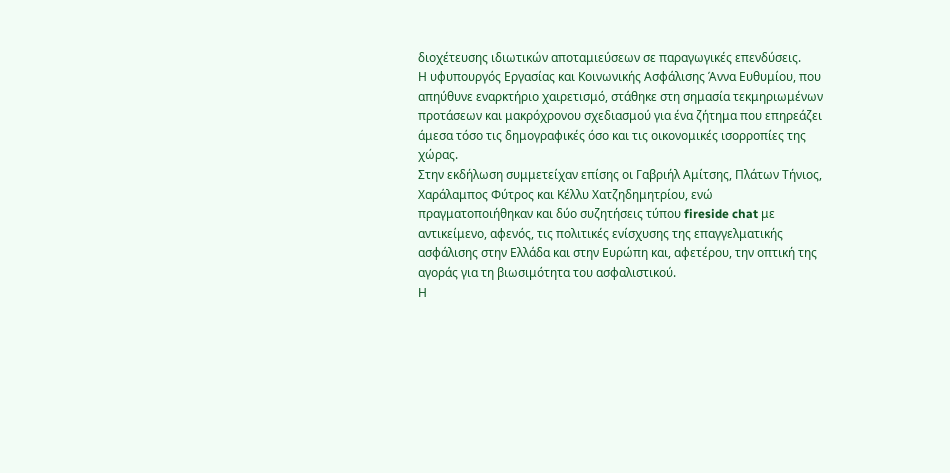διοχέτευσης ιδιωτικών αποταμιεύσεων σε παραγωγικές επενδύσεις.
Η υφυπουργός Εργασίας και Κοινωνικής Ασφάλισης Άννα Ευθυμίου, που απηύθυνε εναρκτήριο χαιρετισμό, στάθηκε στη σημασία τεκμηριωμένων προτάσεων και μακρόχρονου σχεδιασμού για ένα ζήτημα που επηρεάζει άμεσα τόσο τις δημογραφικές όσο και τις οικονομικές ισορροπίες της χώρας.
Στην εκδήλωση συμμετείχαν επίσης οι Γαβριήλ Αμίτσης, Πλάτων Τήνιος, Χαράλαμπος Φύτρος και Κέλλυ Χατζηδημητρίου, ενώ πραγματοποιήθηκαν και δύο συζητήσεις τύπου fireside chat με αντικείμενο, αφενός, τις πολιτικές ενίσχυσης της επαγγελματικής ασφάλισης στην Ελλάδα και στην Ευρώπη και, αφετέρου, την οπτική της αγοράς για τη βιωσιμότητα του ασφαλιστικού.
Η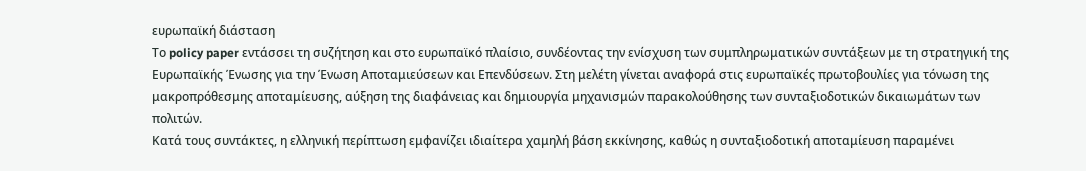ευρωπαϊκή διάσταση
Το policy paper εντάσσει τη συζήτηση και στο ευρωπαϊκό πλαίσιο, συνδέοντας την ενίσχυση των συμπληρωματικών συντάξεων με τη στρατηγική της Ευρωπαϊκής Ένωσης για την Ένωση Αποταμιεύσεων και Επενδύσεων. Στη μελέτη γίνεται αναφορά στις ευρωπαϊκές πρωτοβουλίες για τόνωση της μακροπρόθεσμης αποταμίευσης, αύξηση της διαφάνειας και δημιουργία μηχανισμών παρακολούθησης των συνταξιοδοτικών δικαιωμάτων των πολιτών.
Κατά τους συντάκτες, η ελληνική περίπτωση εμφανίζει ιδιαίτερα χαμηλή βάση εκκίνησης, καθώς η συνταξιοδοτική αποταμίευση παραμένει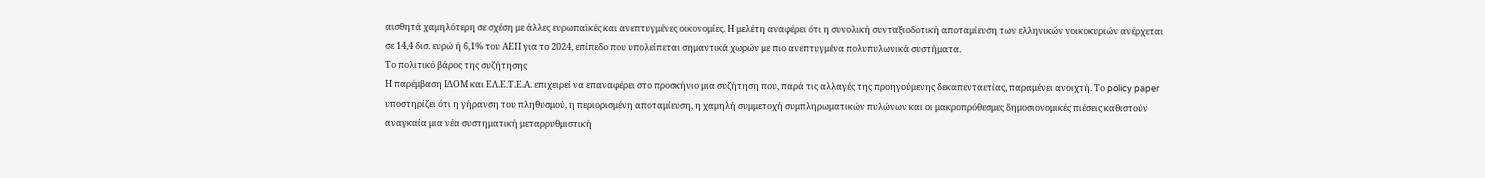αισθητά χαμηλότερη σε σχέση με άλλες ευρωπαϊκές και ανεπτυγμένες οικονομίες. Η μελέτη αναφέρει ότι η συνολική συνταξιοδοτική αποταμίευση των ελληνικών νοικοκυριών ανέρχεται σε 14,4 δισ. ευρώ ή 6,1% του ΑΕΠ για το 2024, επίπεδο που υπολείπεται σημαντικά χωρών με πιο ανεπτυγμένα πολυπυλωνικά συστήματα.
Το πολιτικό βάρος της συζήτησης
Η παρέμβαση ΙΔΟΜ και ΕΛ.Ε.Τ.Ε.Α. επιχειρεί να επαναφέρει στο προσκήνιο μια συζήτηση που, παρά τις αλλαγές της προηγούμενης δεκαπενταετίας, παραμένει ανοιχτή. Το policy paper υποστηρίζει ότι η γήρανση του πληθυσμού, η περιορισμένη αποταμίευση, η χαμηλή συμμετοχή συμπληρωματικών πυλώνων και οι μακροπρόθεσμες δημοσιονομικές πιέσεις καθιστούν αναγκαία μια νέα συστηματική μεταρρυθμιστική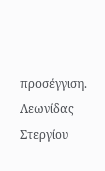προσέγγιση.
Λεωνίδας Στεργίου